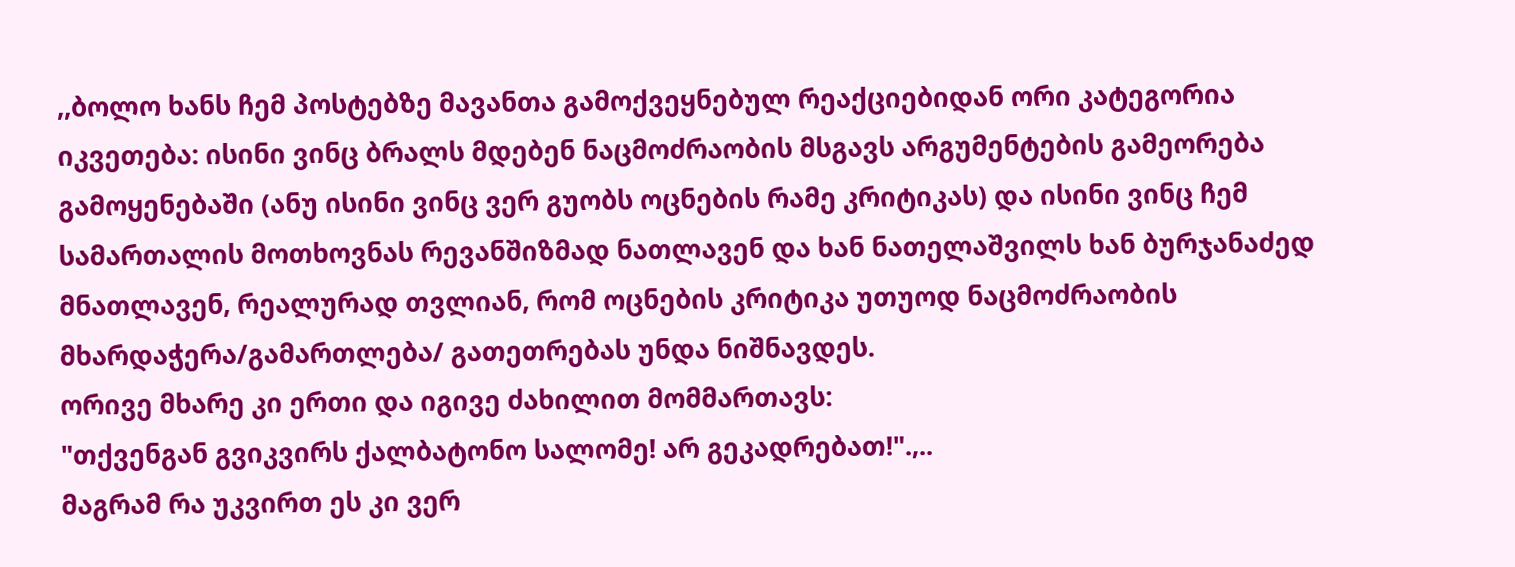,,ბოლო ხანს ჩემ პოსტებზე მავანთა გამოქვეყნებულ რეაქციებიდან ორი კატეგორია იკვეთება: ისინი ვინც ბრალს მდებენ ნაცმოძრაობის მსგავს არგუმენტების გამეორება გამოყენებაში (ანუ ისინი ვინც ვერ გუობს ოცნების რამე კრიტიკას) და ისინი ვინც ჩემ სამართალის მოთხოვნას რევანშიზმად ნათლავენ და ხან ნათელაშვილს ხან ბურჯანაძედ მნათლავენ, რეალურად თვლიან, რომ ოცნების კრიტიკა უთუოდ ნაცმოძრაობის მხარდაჭერა/გამართლება/ გათეთრებას უნდა ნიშნავდეს.
ორივე მხარე კი ერთი და იგივე ძახილით მომმართავს:
"თქვენგან გვიკვირს ქალბატონო სალომე! არ გეკადრებათ!".,..
მაგრამ რა უკვირთ ეს კი ვერ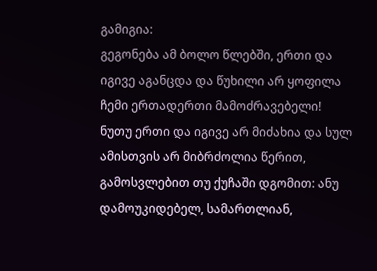გამიგია:
გეგონება ამ ბოლო წლებში, ერთი და იგივე აგანცდა და წუხილი არ ყოფილა ჩემი ერთადერთი მამოძრავებელი! ნუთუ ერთი და იგივე არ მიძახია და სულ ამისთვის არ მიბრძოლია წერით, გამოსვლებით თუ ქუჩაში დგომით: ანუ დამოუკიდებელ, სამართლიან,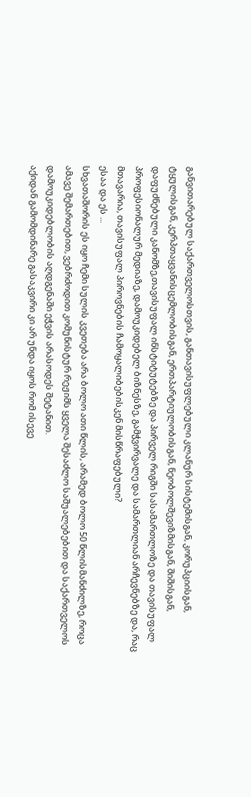განვითარებულ საქართველოსთვის, განთავისუფლებული კლანურ სისტემისგან, კორუპციისგან, ტყულისგან, კერპთაყვანისცემლობისგან, ერთპარტიულობისგან, ნეობოლშევიზმისგან, შიშისგან, დაფუძნებული კანომზე,თავისუფალ ინსტიტუტებზე და პირველ რიგში სასამართლოზე და თავისუფალ პროფესიონალურ მედიაზე, დამოუკიდებელ ბიზნესზე, გამჭვირვალე და სამართლიან არჩევნებზე და, რაც მთავარია, თავისუფალ პიროვნების ჩამოყალიბებისკენ მისწრაფებული?
ესაა და ეს ...
სხვათაშორის ეს იყო ჩემი სულის კვეთება არა ბოლო ათი წლის, არამედ ბოლო 50 წლისმანძილზე, როცა ამავე შემართებით, ვებრძოდით კომუნისტურ რეჟიმს ყველა შესაძლო საშუალებებით და საქართველოს დამოუკიდებლობის აღდგენაში ეჭვის არასოდეს შეტანით.
აქიდან გამომდინარე გასაკვირი კი არ უნდა იყოს რომ ისევე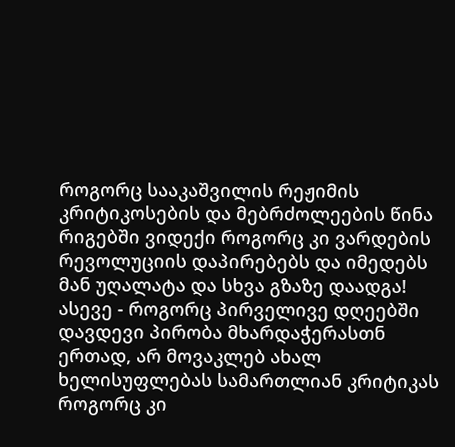როგორც სააკაშვილის რეჟიმის კრიტიკოსების და მებრძოლეების წინა რიგებში ვიდექი როგორც კი ვარდების რევოლუციის დაპირებებს და იმედებს მან უღალატა და სხვა გზაზე დაადგა! ასევე - როგორც პირველივე დღეებში დავდევი პირობა მხარდაჭერასთნ ერთად, არ მოვაკლებ ახალ ხელისუფლებას სამართლიან კრიტიკას როგორც კი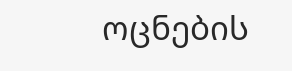ოცნების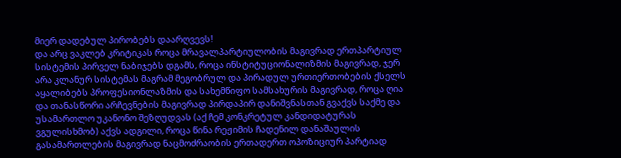მიერ დადებულ პირობებს დაარღვევს!
და არც ვაკლებ კრიტიკას როცა მრავალპარტიულობის მაგივრად ერთპარტიულ სისტემის პირველ ნაბიჯებს დგამს, როცა ინსტიტუციონალიზმის მაგივრად, ჯერ არა კლანურ სისტემას მაგრამ მეგობრულ და პირადულ ურთიერთობების ქსელს აყალიბებს პროფესიონლაზმის და სახემწიფო სამსახურის მაგივრად, როცა ღია და თანასწორი არჩევნების მაგივრად პირდაპირ დანიშვნასთან გვაქვს საქმე და უსამართლო უკანონო შეზღუდვას (აქ ჩემ კონკრეტულ კანდიდატურას ვგულისხმობ) აქვს ადგილი, როცა წინა რეჟიმის ჩადენილ დანაშაულის გასამართლების მაგივრად ნაცმოძრაობის ერთადერთ ოპოზიციურ პარტიად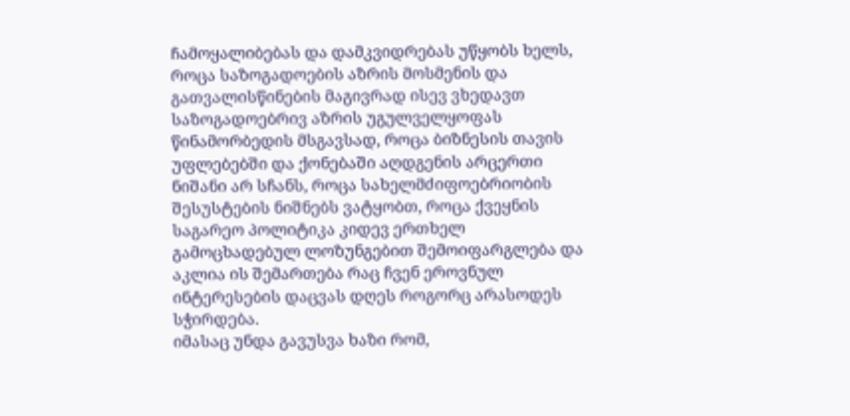ჩამოყალიბებას და დამკვიდრებას უწყობს ხელს, როცა საზოგადოების აზრის მოსმენის და გათვალისწინების მაგივრად ისევ ვხედავთ საზოგადოებრივ აზრის უგულველყოფას წინამორბედის მსგავსად, როცა ბიზნესის თავის უფლებებში და ქონებაში აღდგენის არცერთი ნიშანი არ სჩანს, როცა სახელმძიფოებრიობის შესუსტების ნიშნებს ვატყობთ, როცა ქვეყნის საგარეო პოლიტიკა კიდევ ერთხელ გამოცხადებულ ლოზუნგებით შემოიფარგლება და აკლია ის შემართება რაც ჩვენ ეროვნულ ინტერესების დაცვას დღეს როგორც არასოდეს სჭირდება.
იმასაც უნდა გავუსვა ხაზი რომ,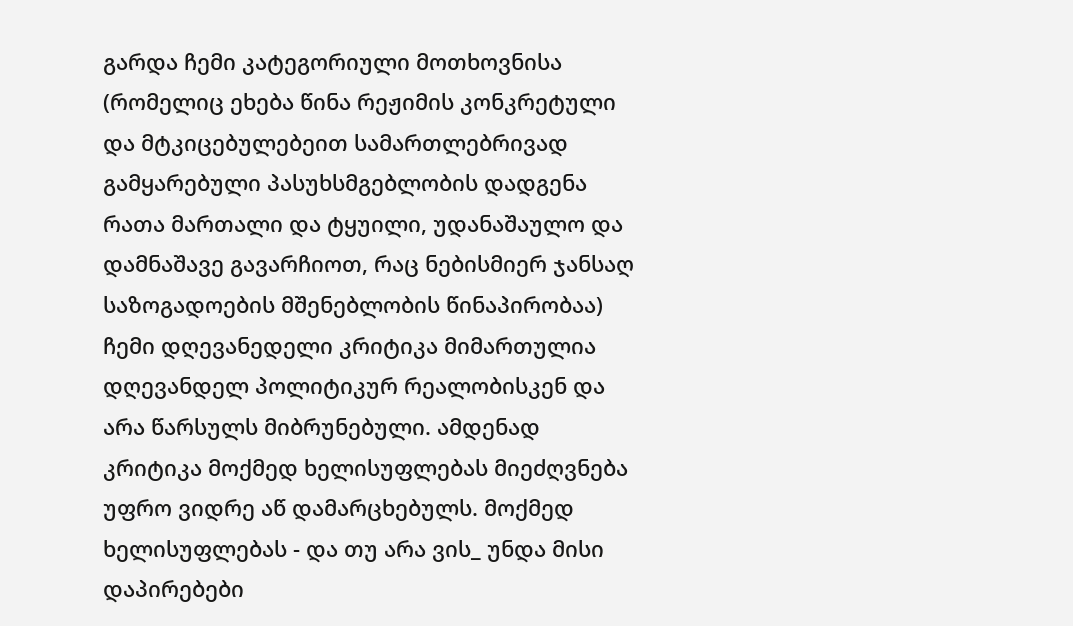გარდა ჩემი კატეგორიული მოთხოვნისა (რომელიც ეხება წინა რეჟიმის კონკრეტული და მტკიცებულებეით სამართლებრივად გამყარებული პასუხსმგებლობის დადგენა რათა მართალი და ტყუილი, უდანაშაულო და დამნაშავე გავარჩიოთ, რაც ნებისმიერ ჯანსაღ საზოგადოების მშენებლობის წინაპირობაა) ჩემი დღევანედელი კრიტიკა მიმართულია დღევანდელ პოლიტიკურ რეალობისკენ და არა წარსულს მიბრუნებული. ამდენად კრიტიკა მოქმედ ხელისუფლებას მიეძღვნება უფრო ვიდრე აწ დამარცხებულს. მოქმედ ხელისუფლებას - და თუ არა ვის_ უნდა მისი დაპირებები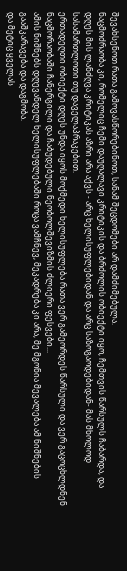შევახსენოთ რათა გამოვასწორებინოთ, სანამ შეცდომები არ დამძიმებულა.
ნაცმოძრაობა კი, რომელიც ჩემი დაუღალავი კრიტიკის და ბრძოლის ობიექტი იყო, ჩემთვის წარსულს ჩაბარდა, და დღეს მის ლანძღვა კრიტიკას აზრი არა აქვს - არც ხელისუფლებიდან და არც საზოგაოდებიდან- მას მხოლოდ სასამართლოთი თუ დაველაპრაკებით.
ერთადეღთი ობიექტი დღეს უნდა იყოს მოქმედი ხელისუფლება რათა ვერ გამეორდეს წარსული და ვერ გაცოცხლდნენ ნაცმორაობაში ჩანერგილი და ჩაბუდებული ნეობოლშევიზმის ძლიერი ფესვები...
ამის ნიშნებს დღევანდელ ხელისუფლებაში როცა ვამჩნევ, მეკადრება კი არა, მე მგონია მევალება ამ ნიშნების გააშკარავება და დაგმობა.
და მეტიც ყველას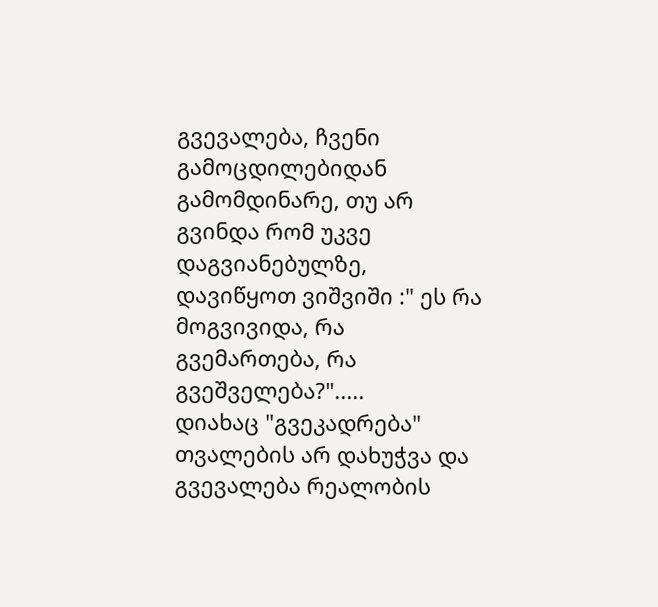გვევალება, ჩვენი გამოცდილებიდან გამომდინარე, თუ არ გვინდა რომ უკვე დაგვიანებულზე, დავიწყოთ ვიშვიში :" ეს რა მოგვივიდა, რა გვემართება, რა გვეშველება?".....
დიახაც "გვეკადრება" თვალების არ დახუჭვა და გვევალება რეალობის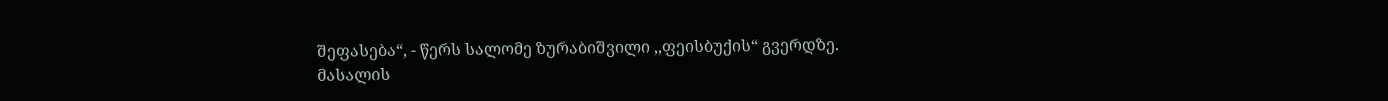შეფასება“, - წერს სალომე ზურაბიშვილი ,,ფეისბუქის“ გვერდზე.
მასალის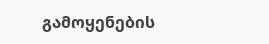გამოყენების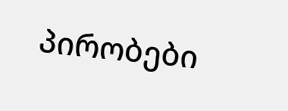პირობები